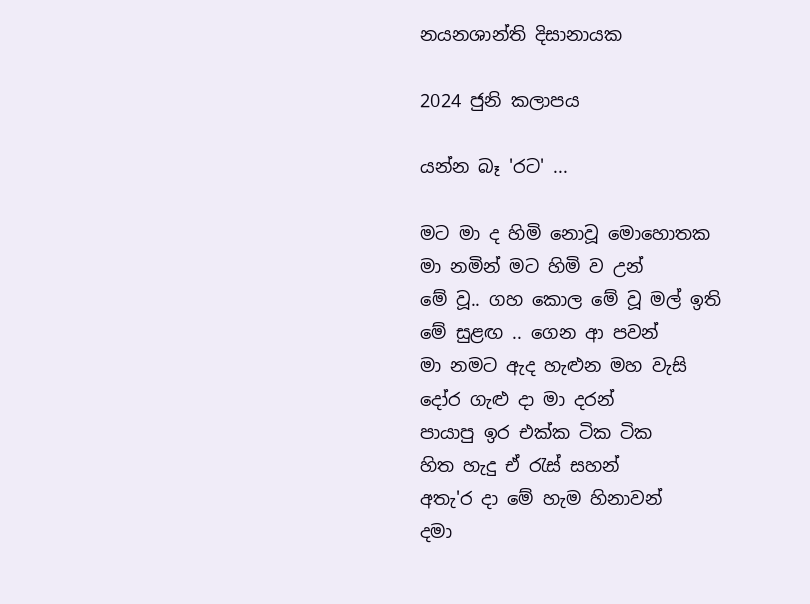නයනශාන්ති දිසානායක

2024 ජුනි කලාපය

යන්න බෑ 'රට' ...

මට මා ද හිමි නොවූ මොහොතක
මා නමින් මට හිමි ව උන්
මේ වූ.. ගහ කොල මේ වූ මල් ඉති
මේ සුළඟ .. ගෙන ආ පවන්
මා නමට ඇද හැළුන මහ වැසි
දෝර ගැළු දා මා දරන්
පායාපු ඉර එක්ක ටික ටික
හිත හැදු ඒ රැස් සහන්
අතැ'ර දා මේ හැම හිනාවන්
දමා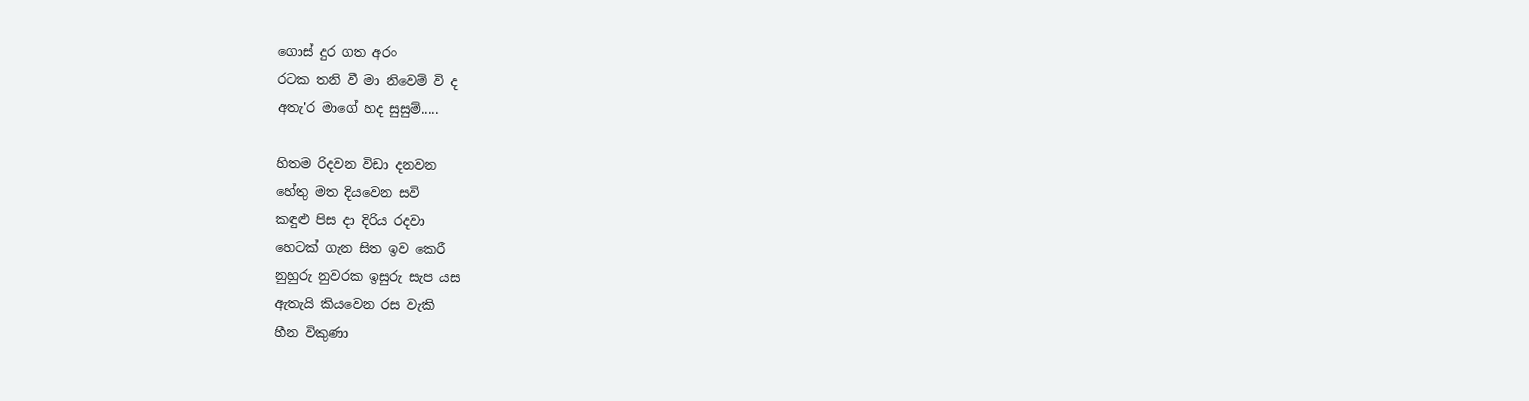ගොස් දුර ගත අරං
රටක තනි වී මා නිවෙම් වි ද
අතැ'ර මාගේ හද සුසුම්.....

හිතම රිදවන විඩා දනවන
හේතු මත දියවෙන සවි
කඳුළු පිස දා දිරිය රදවා
හෙටක් ගැන සිත ඉව කෙරී
නුහුරු නුවරක ඉසුරු සැප යස
ඇතැයි කියවෙන රස වැකි
හීන විකුණා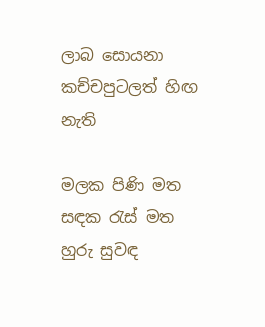ලාබ සොයනා
කච්චපුටලත් හිඟ නැති

මලක පිණි මත සඳක රැස් මත
හුරු සුවඳ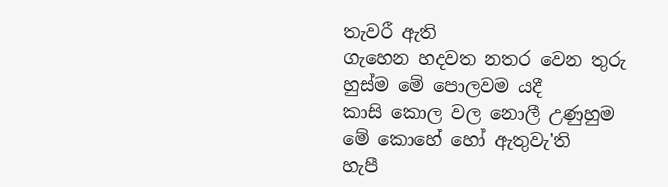තැවරී ඇති
ගැහෙන හදවත නතර වෙන තුරු
හුස්ම මේ පොලවම යදී
කාසි කොල වල නොලී උණුහුම
මේ කොහේ හෝ ඇතුවැ'ති
හැපී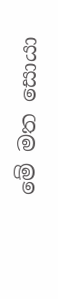මේ මත සොයා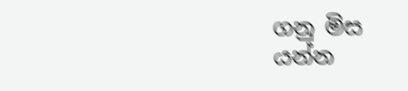ගනු මිස
යන්න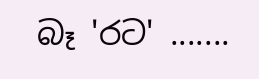බෑ 'රට' .......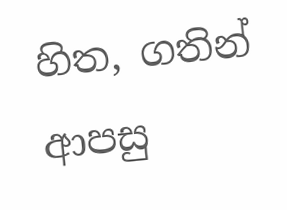හිත, ගතින් ආපසු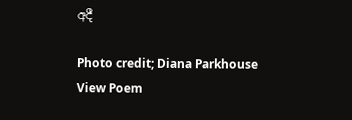අදී

Photo credit; Diana Parkhouse
View Poem